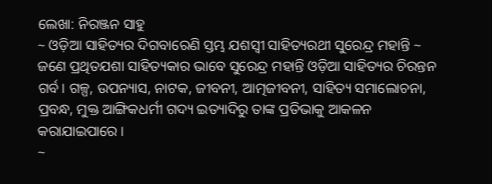ଲେଖା: ନିରଞ୍ଜନ ସାହୁ
~ ଓଡ଼ିଆ ସାହିତ୍ୟର ଦିଗବାରେଣି ସ୍ତମ୍ଭ ଯଶସ୍ବୀ ସାହିତ୍ୟରଥୀ ସୁରେନ୍ଦ୍ର ମହାନ୍ତି ~
ଜଣେ ପ୍ରଥିତଯଶା ସାହିତ୍ୟକାର ଭାବେ ସୁରେନ୍ଦ୍ର ମହାନ୍ତି ଓଡ଼ିଆ ସାହିତ୍ୟର ଚିରନ୍ତନ ଗର୍ବ। ଗଳ୍ପ, ଉପନ୍ୟାସ, ନାଟକ, ଜୀବନୀ, ଆତ୍ମଜୀବନୀ, ସାହିତ୍ୟ ସମାଲୋଚନା, ପ୍ରବନ୍ଧ, ମୁକ୍ତ ଆଙ୍ଗିକଧର୍ମୀ ଗଦ୍ୟ ଇତ୍ୟାଦିରୁ ତାଙ୍କ ପ୍ରତିଭାକୁ ଆକଳନ କରାଯାଇପାରେ।
~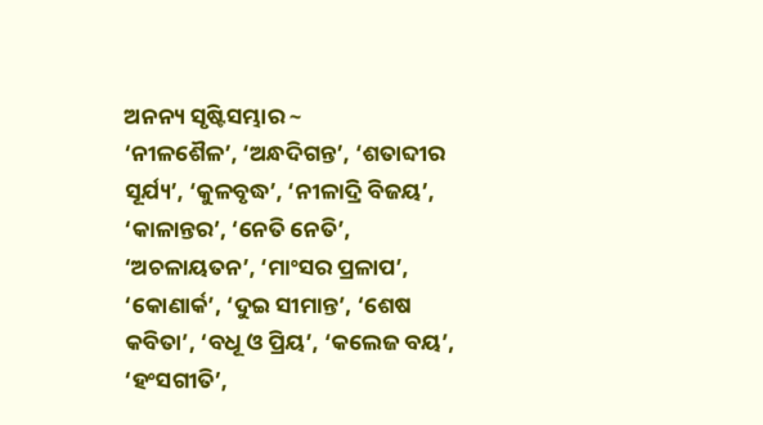ଅନନ୍ୟ ସୃଷ୍ଟିସମ୍ଭାର ~
‘ନୀଳଶୈଳ’, ‘ଅନ୍ଧଦିଗନ୍ତ’, ‘ଶତାବ୍ଦୀର ସୂର୍ଯ୍ୟ’, ‘କୁଳବୃଦ୍ଧ’, ‘ନୀଳାଦ୍ରି ବିଜୟ’, ‘କାଳାନ୍ତର’, ‘ନେତି ନେତି’, ‘ଅଚଳାୟତନ’, ‘ମାଂସର ପ୍ରଳାପ’, ‘କୋଣାର୍କ’, ‘ଦୁଇ ସୀମାନ୍ତ’, ‘ଶେଷ କବିତା’, ‘ବଧୂ ଓ ପ୍ରିୟ’, ‘କଲେଜ ବୟ’, ‘ହଂସଗୀତି’,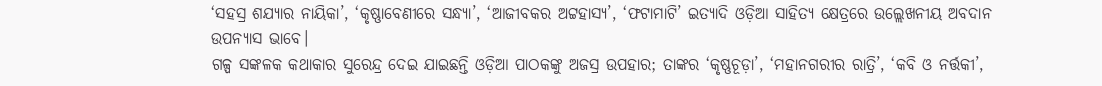‘ସହସ୍ର ଶଯ୍ୟାର ନାୟିକା’, ‘କୃଷ୍ଣାବେଣୀରେ ସନ୍ଧ୍ୟା’, ‘ଆଜୀବକର ଅଟ୍ଟହାସ୍ୟ’, ‘ଫଟାମାଟି’ ଇତ୍ୟାଦି ଓଡ଼ିଆ ସାହିତ୍ୟ କ୍ଷେତ୍ରରେ ଉଲ୍ଲେଖନୀୟ ଅବଦାନ ଉପନ୍ୟାସ ଭାବେ।
ଗଳ୍ପ ସଙ୍କଳକ କଥାକାର ସୁରେନ୍ଦ୍ର ଦେଇ ଯାଇଛନ୍ତି ଓଡ଼ିଆ ପାଠକଙ୍କୁ ଅଜସ୍ର ଉପହାର; ତାଙ୍କର ‘କୃଷ୍ଣଚୂଡ଼ା’, ‘ମହାନଗରୀର ରାତ୍ରି’, ‘କବି ଓ ନର୍ତ୍ତକୀ’,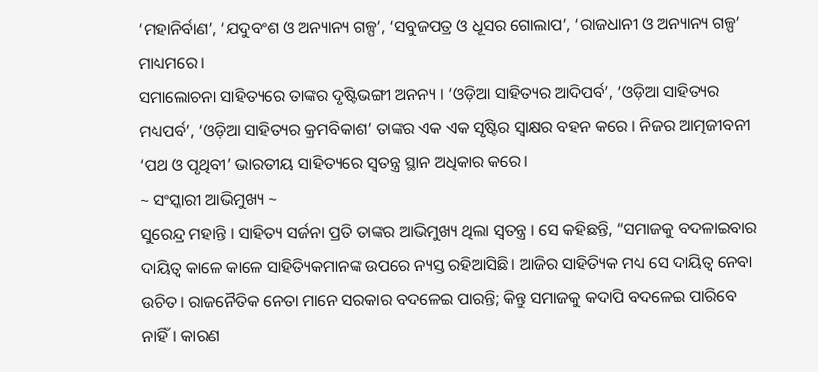‘ମହାନିର୍ବାଣ’, ‘ଯଦୁବଂଶ ଓ ଅନ୍ୟାନ୍ୟ ଗଳ୍ପ’, ‘ସବୁଜପତ୍ର ଓ ଧୂସର ଗୋଲାପ’, ‘ରାଜଧାନୀ ଓ ଅନ୍ୟାନ୍ୟ ଗଳ୍ପ’ ମାଧ୍ୟମରେ।
ସମାଲୋଚନା ସାହିତ୍ୟରେ ତାଙ୍କର ଦୃଷ୍ଟିଭଙ୍ଗୀ ଅନନ୍ୟ । ‘ଓଡ଼ିଆ ସାହିତ୍ୟର ଆଦିପର୍ବ’, ‘ଓଡ଼ିଆ ସାହିତ୍ୟର ମଧ୍ୟପର୍ବ’, ‘ଓଡ଼ିଆ ସାହିତ୍ୟର କ୍ରମବିକାଶ’ ତାଙ୍କର ଏକ ଏକ ସୃଷ୍ଟିର ସ୍ଵାକ୍ଷର ବହନ କରେ । ନିଜର ଆତ୍ମଜୀବନୀ ‘ପଥ ଓ ପୃଥିବୀ’ ଭାରତୀୟ ସାହିତ୍ୟରେ ସ୍ଵତନ୍ତ୍ର ସ୍ଥାନ ଅଧିକାର କରେ।
~ ସଂସ୍କାରୀ ଆଭିମୁଖ୍ୟ ~
ସୁରେନ୍ଦ୍ର ମହାନ୍ତି । ସାହିତ୍ୟ ସର୍ଜନା ପ୍ରତି ତାଙ୍କର ଆଭିମୁଖ୍ୟ ଥିଲା ସ୍ବତନ୍ତ୍ର । ସେ କହିଛନ୍ତି, “ସମାଜକୁ ବଦଳାଇବାର ଦାୟିତ୍ଵ କାଳେ କାଳେ ସାହିତ୍ୟିକମାନଙ୍କ ଉପରେ ନ୍ୟସ୍ତ ରହିଆସିଛି। ଆଜିର ସାହିତ୍ୟିକ ମଧ୍ୟ ସେ ଦାୟିତ୍ଵ ନେବା ଉଚିତ। ରାଜନୈତିକ ନେତା ମାନେ ସରକାର ବଦଳେଇ ପାରନ୍ତି; କିନ୍ତୁ ସମାଜକୁ କଦାପି ବଦଳେଇ ପାରିବେ ନାହିଁ। କାରଣ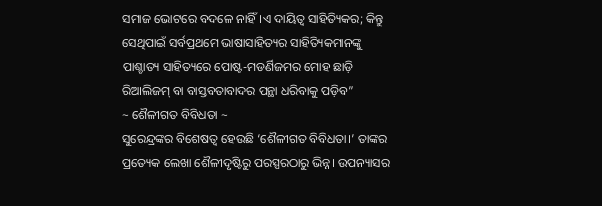ସମାଜ ଭୋଟରେ ବଦଳେ ନାହିଁ।ଏ ଦାୟିତ୍ଵ ସାହିତ୍ୟିକର; କିନ୍ତୁ ସେଥିପାଇଁ ସର୍ବପ୍ରଥମେ ଭାଷାସାହିତ୍ୟର ସାହିତ୍ୟିକମାନଙ୍କୁ ପାଶ୍ଚାତ୍ୟ ସାହିତ୍ୟରେ ପୋଷ୍ଟ-ମଡର୍ଣିଜମର ମୋହ ଛାଡ଼ି ରିଆଲିଜମ୍ ବା ବାସ୍ତବତାବାଦର ପନ୍ଥା ଧରିବାକୁ ପଡ଼ିବ”
~ ଶୈଳୀଗତ ବିବିଧତା ~
ସୁରେନ୍ଦ୍ରଙ୍କର ବିଶେଷତ୍ଵ ହେଉଛି ‘ଶୈଳୀଗତ ବିବିଧତା।’ ତାଙ୍କର ପ୍ରତ୍ୟେକ ଲେଖା ଶୈଳୀଦୃଷ୍ଟିରୁ ପରସ୍ପରଠାରୁ ଭିନ୍ନ। ଉପନ୍ୟାସର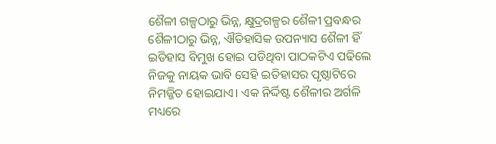ଶୈଳୀ ଗଳ୍ପଠାରୁ ଭିନ୍ନ, କ୍ଷୁଦ୍ରଗଳ୍ପର ଶୈଳୀ ପ୍ରବନ୍ଧର ଶୈଳୀଠାରୁ ଭିନ୍ନ, ଐତିହାସିକ ଉପନ୍ୟାସ ଶୈଳୀ ହିଁ ଇତିହାସ ବିମୁଖ ହୋଇ ପଡିଥିବା ପାଠକଟିଏ ପଢିଲେ ନିଜକୁ ନାୟକ ଭାବି ସେହି ଇତିହାସର ପୃଷ୍ଠାଟିରେ ନିମଜ୍ଜିତ ହୋଇଯାଏ। ଏକ ନିର୍ଦ୍ଦିଷ୍ଟ ଶୈଳୀର ଅର୍ଗଳି ମଧ୍ୟରେ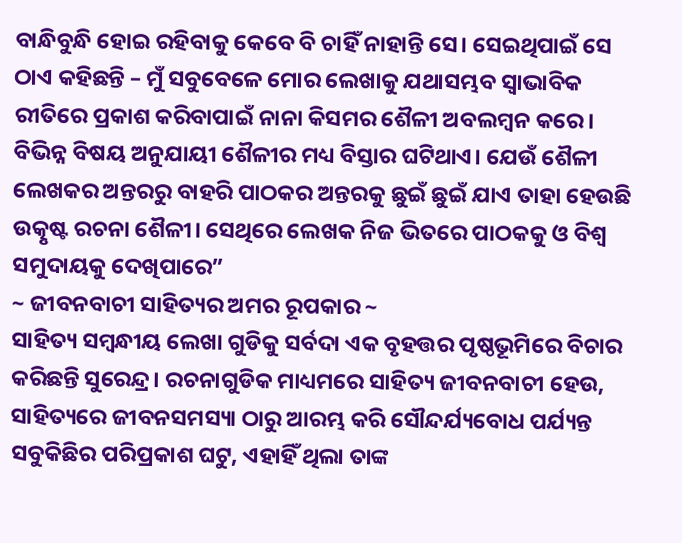ବାନ୍ଧିବୁନ୍ଧି ହୋଇ ରହିବାକୁ କେବେ ବି ଚାହିଁ ନାହାନ୍ତି ସେ। ସେଇଥିପାଇଁ ସେ ଠାଏ କହିଛନ୍ତି – ମୁଁ ସବୁବେଳେ ମୋର ଲେଖାକୁ ଯଥାସମ୍ଭବ ସ୍ଵାଭାବିକ ରୀତିରେ ପ୍ରକାଶ କରିବାପାଇଁ ନାନା କିସମର ଶୈଳୀ ଅବଲମ୍ବନ କରେ। ବିଭିନ୍ନ ବିଷୟ ଅନୁଯାୟୀ ଶୈଳୀର ମଧ୍ୟ ବିସ୍ତାର ଘଟିଥାଏ। ଯେଉଁ ଶୈଳୀ ଲେଖକର ଅନ୍ତରରୁ ବାହରି ପାଠକର ଅନ୍ତରକୁ ଛୁଇଁ ଛୁଇଁ ଯାଏ ତାହା ହେଉଛି ଉତ୍କୃଷ୍ଟ ରଚନା ଶୈଳୀ। ସେଥିରେ ଲେଖକ ନିଜ ଭିତରେ ପାଠକକୁ ଓ ବିଶ୍ଵ ସମୁଦାୟକୁ ଦେଖିପାରେ”
~ ଜୀବନବାଚୀ ସାହିତ୍ୟର ଅମର ରୂପକାର ~
ସାହିତ୍ୟ ସମ୍ବନ୍ଧୀୟ ଲେଖା ଗୁଡିକୁ ସର୍ବଦା ଏକ ବୃହତ୍ତର ପୃଷ୍ଠଭୂମିରେ ବିଚାର କରିଛନ୍ତି ସୁରେନ୍ଦ୍ର। ରଚନାଗୁଡିକ ମାଧ୍ୟମରେ ସାହିତ୍ୟ ଜୀବନବାଚୀ ହେଉ, ସାହିତ୍ୟରେ ଜୀବନସମସ୍ୟା ଠାରୁ ଆରମ୍ଭ କରି ସୌନ୍ଦର୍ଯ୍ୟବୋଧ ପର୍ଯ୍ୟନ୍ତ ସବୁକିଛିର ପରିପ୍ରକାଶ ଘଟୁ, ଏହାହିଁ ଥିଲା ତାଙ୍କ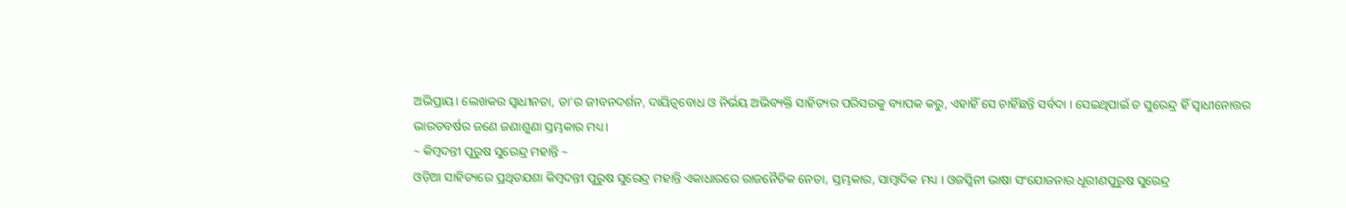ଅଭିପ୍ରାୟ। ଲେଖକର ସ୍ଵାଧୀନତା, ତା’ର ଜୀବନଦର୍ଶନ, ଦାୟିତ୍ଵବୋଧ ଓ ନିର୍ଭୟ ଅଭିବ୍ୟକ୍ତି ସାହିତ୍ୟର ପରିସରକୁ ବ୍ୟାପକ କରୁ, ଏହାହିଁ ସେ ଚାହିଁଛନ୍ତି ସର୍ବଦା । ସେଇଥିପାଇଁ ତ ସୁରେନ୍ଦ୍ର ହିଁ ସ୍ଵାଧୀନୋତ୍ତର ଭାରତବର୍ଷର ଜଣେ ଜଣାଶୁଣା ସ୍ତମ୍ଭକାର ମଧ୍ୟ।
~ କିମ୍ବଦନ୍ତୀ ପୁରୁଷ ସୁରେନ୍ଦ୍ର ମହାନ୍ତି ~
ଓଡ଼ିଆ ସାହିତ୍ୟରେ ପ୍ରଥିତଯଶା କିମ୍ବଦନ୍ତୀ ପୁରୁଷ ସୁରେନ୍ଦ୍ର ମହାନ୍ତି ଏକାଧାରରେ ରାଜନୈତିକ ନେତା, ସ୍ତମ୍ଭକାର, ସାମ୍ବାଦିକ ମଧ୍ୟ । ଓଜସ୍ଵିନୀ ଭାଷା ସଂଯୋଜନାର ଧୂରୀଣପୁରୁଷ ସୁରେନ୍ଦ୍ର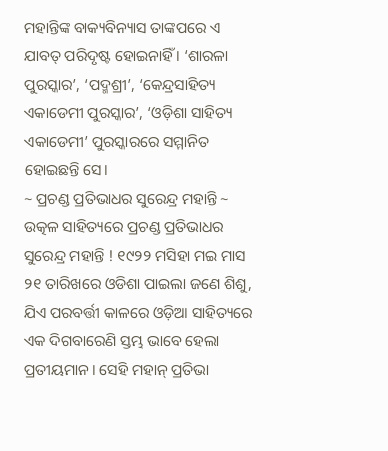ମହାନ୍ତିଙ୍କ ବାକ୍ୟବିନ୍ୟାସ ତାଙ୍କପରେ ଏ ଯାବତ୍ ପରିଦୃଷ୍ଟ ହୋଇନାହିଁ । ‘ଶାରଳା ପୁରସ୍କାର’, ‘ପଦ୍ମଶ୍ରୀ’, ‘କେନ୍ଦ୍ରସାହିତ୍ୟ ଏକାଡେମୀ ପୁରସ୍କାର’, ‘ଓଡ଼ିଶା ସାହିତ୍ୟ ଏକାଡେମୀ’ ପୁରସ୍କାରରେ ସମ୍ମାନିତ ହୋଇଛନ୍ତି ସେ।
~ ପ୍ରଚଣ୍ଡ ପ୍ରତିଭାଧର ସୁରେନ୍ଦ୍ର ମହାନ୍ତି ~
ଉତ୍କଳ ସାହିତ୍ୟରେ ପ୍ରଚଣ୍ଡ ପ୍ରତିଭାଧର ସୁରେନ୍ଦ୍ର ମହାନ୍ତି ! ୧୯୨୨ ମସିହା ମଇ ମାସ ୨୧ ତାରିଖରେ ଓଡିଶା ପାଇଲା ଜଣେ ଶିଶୁ, ଯିଏ ପରବର୍ତ୍ତୀ କାଳରେ ଓଡ଼ିଆ ସାହିତ୍ୟରେ ଏକ ଦିଗବାରେଣି ସ୍ତମ୍ଭ ଭାବେ ହେଲା ପ୍ରତୀୟମାନ। ସେହି ମହାନ୍ ପ୍ରତିଭା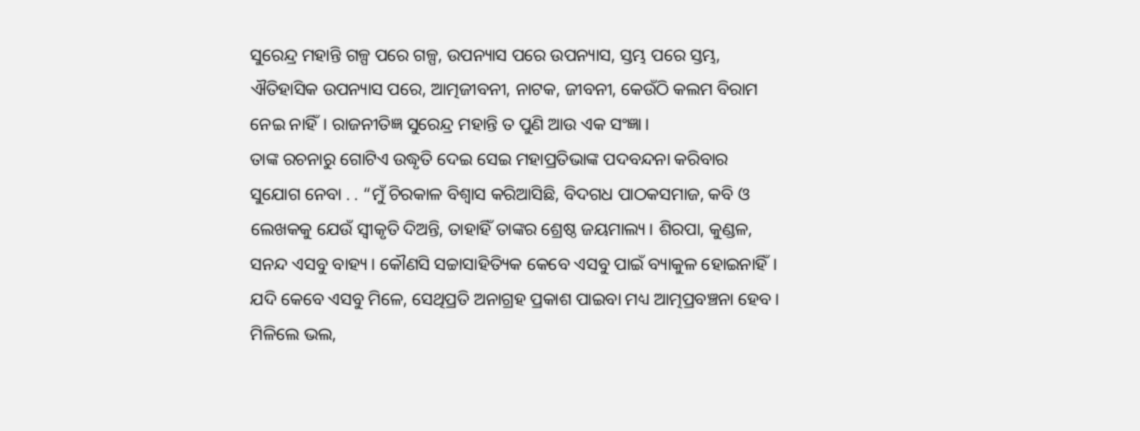ସୁରେନ୍ଦ୍ର ମହାନ୍ତି ଗଳ୍ପ ପରେ ଗଳ୍ପ, ଉପନ୍ୟାସ ପରେ ଉପନ୍ୟାସ, ସ୍ତମ୍ଭ ପରେ ସ୍ତମ୍ଭ, ଐତିହାସିକ ଉପନ୍ୟାସ ପରେ, ଆତ୍ମଜୀବନୀ, ନାଟକ, ଜୀବନୀ, କେଉଁଠି କଲମ ବିରାମ ନେଇ ନାହିଁ। ରାଜନୀତିଜ୍ଞ ସୁରେନ୍ଦ୍ର ମହାନ୍ତି ତ ପୁଣି ଆଉ ଏକ ସଂଜ୍ଞା।
ତାଙ୍କ ରଚନାରୁ ଗୋଟିଏ ଉଦ୍ଧୃତି ଦେଇ ସେଇ ମହାପ୍ରତିଭାଙ୍କ ପଦବନ୍ଦନା କରିବାର ସୁଯୋଗ ନେବା . . “ମୁଁ ଚିରକାଳ ବିଶ୍ୱାସ କରିଆସିଛି, ବିଦଗଧ ପାଠକସମାଜ, କବି ଓ ଲେଖକକୁ ଯେଉଁ ସ୍ଵୀକୃତି ଦିଅନ୍ତି, ତାହାହିଁ ତାଙ୍କର ଶ୍ରେଷ୍ଠ ଜୟମାଲ୍ୟ। ଶିରପା, କୁଣ୍ଡଳ, ସନନ୍ଦ ଏସବୁ ବାହ୍ୟ। କୌଣସି ସଚ୍ଚାସାହିତ୍ୟିକ କେବେ ଏସବୁ ପାଇଁ ବ୍ୟାକୁଳ ହୋଇନାହିଁ। ଯଦି କେବେ ଏସବୁ ମିଳେ, ସେଥିପ୍ରତି ଅନାଗ୍ରହ ପ୍ରକାଶ ପାଇବା ମଧ୍ୟ ଆତ୍ମପ୍ରବଞ୍ଚନା ହେବ। ମିଳିଲେ ଭଲ,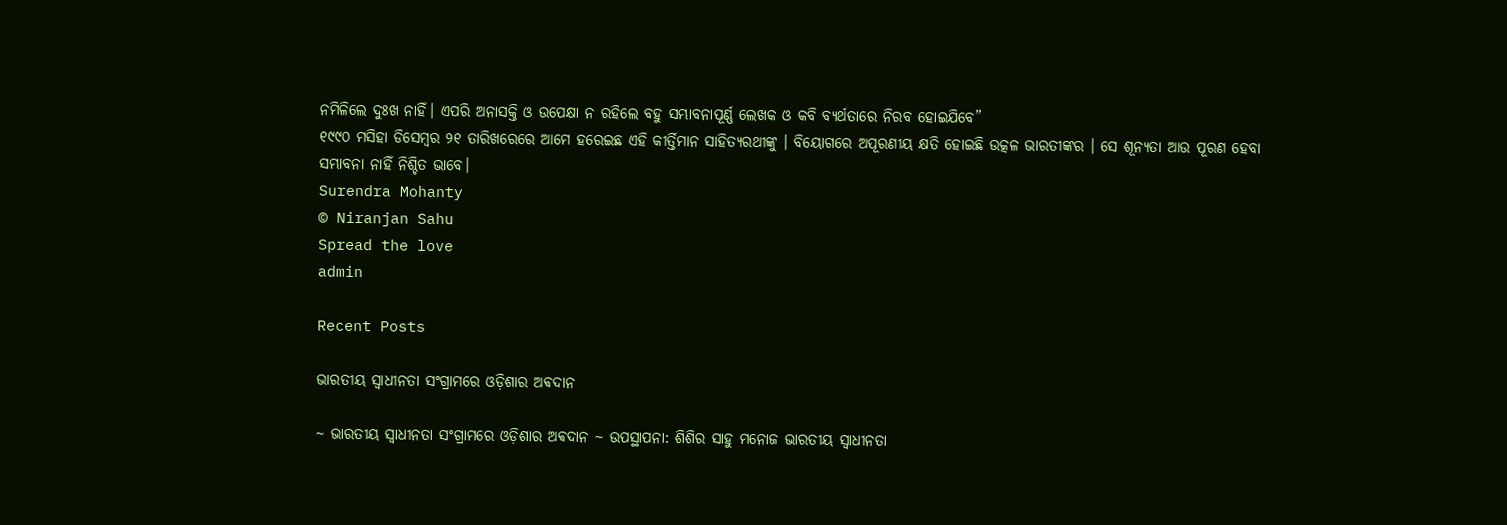ନମିଳିଲେ ଦୁଃଖ ନାହିଁ। ଏପରି ଅନାସକ୍ତି ଓ ଉପେକ୍ଷା ନ ରହିଲେ ବହୁ ସମ୍ଭାବନାପୂର୍ଣ୍ଣ ଲେଖକ ଓ କବି ବ୍ୟର୍ଥତାରେ ନିରବ ହୋଇଯିବେ”
୧୯୯୦ ମସିହା ଡିସେମ୍ବର ୨୧ ତାରିଖରେରେ ଆମେ ହରେଇଛ ଏହି କୀର୍ତ୍ତିମାନ ସାହିତ୍ୟରଥୀଙ୍କୁ । ବିୟୋଗରେ ଅପୂରଣୀୟ କ୍ଷତି ହୋଇଛି ଉତ୍କଳ ଭାରତୀଙ୍କର । ସେ ଶୂନ୍ୟତା ଆଉ ପୂରଣ ହେବା ସମ୍ଭାବନା ନାହିଁ ନିଶ୍ଚିତ ଭାବେ।
Surendra Mohanty
© Niranjan Sahu
Spread the love
admin

Recent Posts

ଭାରତୀୟ ସ୍ୱାଧୀନତା ସଂଗ୍ରାମରେ ଓଡ଼ିଶାର ଅଵଦାନ

~ ଭାରତୀୟ ସ୍ୱାଧୀନତା ସଂଗ୍ରାମରେ ଓଡ଼ିଶାର ଅଵଦାନ ~ ଉପସ୍ଥାପନା: ଶିଶିର ସାହୁ ମନୋଜ ଭାରତୀୟ ସ୍ଵାଧୀନତା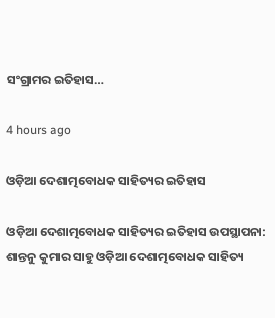ସଂଗ୍ରାମର ଇତିହାସ…

4 hours ago

ଓଡ଼ିଆ ଦେଶାତ୍ମବୋଧକ ସାହିତ୍ୟର ଇତିହାସ

ଓଡ଼ିଆ ଦେଶାତ୍ମବୋଧକ ସାହିତ୍ୟର ଇତିହାସ ଉପସ୍ଥାପନା: ଶାନ୍ତନୁ କୁମାର ସାହୁ ଓଡ଼ିଆ ଦେଶାତ୍ମବୋଧକ ସାହିତ୍ୟ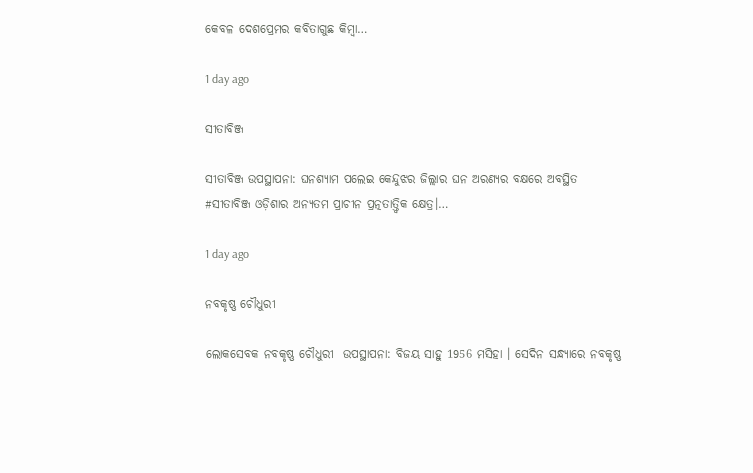କେବଳ ଦେଶପ୍ରେମର କବିତାଗୁଛ କିମ୍ବା…

1 day ago

ସୀତାବିଞ୍ଜ

ସୀତାବିଞ୍ଜ ଉପସ୍ଥାପନା: ଘନଶ୍ୟାମ ପଲେଇ କେନ୍ଦୁଝର ଜିଲ୍ଲାର ଘନ ଅରଣ୍ୟର ବକ୍ଷରେ ଅବସ୍ଥିତ #ସୀତାବିଞ୍ଜ ଓଡ଼ିଶାର ଅନ୍ୟତମ ପ୍ରାଚୀନ ପ୍ରତ୍ନତାତ୍ତ୍ୱିକ କ୍ଷେତ୍ର।…

1 day ago

ନବକୃଷ୍ଣ ଚୌଧୁରୀ

ଲୋକସେବକ ନବକୃଷ୍ଣ ଚୌଧୁରୀ  ଉପସ୍ଥାପନା: ବିଜୟ ସାହୁ 1956 ମସିହା । ସେଦିନ ସନ୍ଧ୍ୟାରେ ନବକୃଷ୍ଣ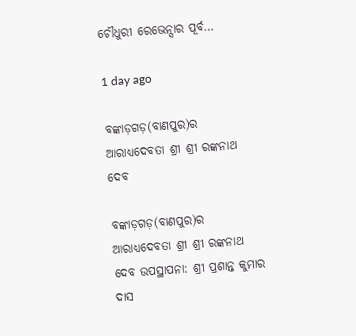ଚୌଧୁରୀ ରେଭେନ୍ସାର ପୂର୍ବ…

1 day ago

ବଙ୍କାଡ଼ଗଡ଼(ବାଣପୁର)ର ଆରାଧ୍ୟଦେବତା ଶ୍ରୀ ଶ୍ରୀ ରଙ୍କନାଥ ଦେବ

ବଙ୍କାଡ଼ଗଡ଼(ବାଣପୁର)ର ଆରାଧ୍ୟଦେବତା ଶ୍ରୀ ଶ୍ରୀ ରଙ୍କନାଥ ଦେବ ଉପସ୍ଥାପନା: ଶ୍ରୀ ପ୍ରଶାନ୍ତ କୁମାର ଦାସ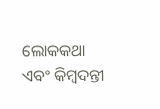ଲୋକକଥା ଏବଂ କିମ୍ବଦନ୍ତୀ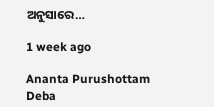ଅନୁସାରେ…

1 week ago

Ananta Purushottam Deba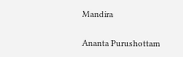Mandira

Ananta Purushottam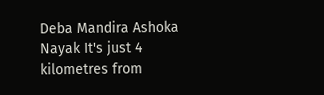Deba Mandira Ashoka Nayak It's just 4 kilometres from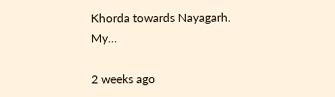Khorda towards Nayagarh. My…

2 weeks ago